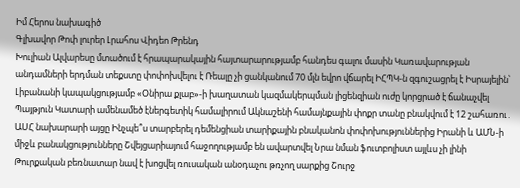Իմ Հերոս նախագիծ
Գլխավոր Թոփ լուրեր Լրահոս Վիդեո Թրենդ
Խուլիան Ալվարեսը մտածում է հրապարակային հայտարարությամբ հանդես գալու մասին Կառավարության անդամների երդման տեքստը փոփոխվելու է Ռեալը չի ցանկանում 70 մլն եվրո վճարել ԻՀՊԿ-ն զգուշացրել է Իսրայելին՝ Լիբանանի կապակցությամբ «Օնիրա քլաբ»-ի խաղատան կազմակերպման լիցենզիան ուժը կորցրած է ճանաչվել Պայթյուն Կատարի ամենամեծ էներգետիկ համալիրում Ակնաշենի համայնքային փոքր տանը բնակվում է 12 շահառու․ ԱՍՀ նախարարի այցը Ինչպե՞ս տարբերել դեմենցիան տարիքային բնականոն փոփոխություններից Իրանի և ԱՄՆ-ի միջև բանակցությունները Շվեյցարիայում հաջողությամբ են ավարտվել Նրա նման ֆուտբոլիստ այլևս չի լինի Թուրքական բեռնատար նավ է խոցվել ռուսական անօդաչու թռչող սարքից Շուրջ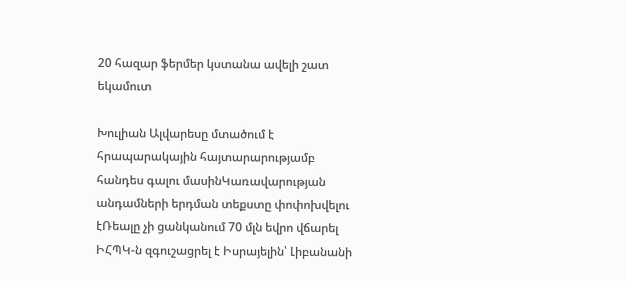20 հազար ֆերմեր կստանա ավելի շատ եկամուտ

Խուլիան Ալվարեսը մտածում է հրապարակային հայտարարությամբ հանդես գալու մասինԿառավարության անդամների երդման տեքստը փոփոխվելու էՌեալը չի ցանկանում 70 մլն եվրո վճարել ԻՀՊԿ-ն զգուշացրել է Իսրայելին՝ Լիբանանի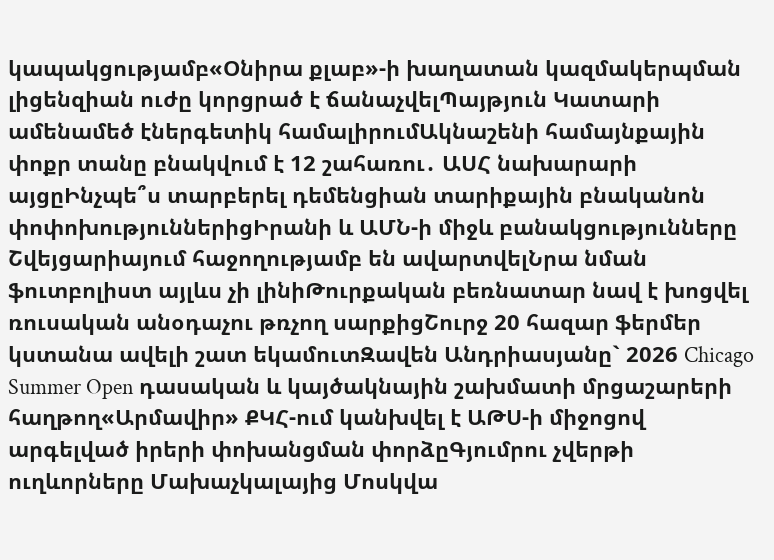կապակցությամբ«Օնիրա քլաբ»-ի խաղատան կազմակերպման լիցենզիան ուժը կորցրած է ճանաչվելՊայթյուն Կատարի ամենամեծ էներգետիկ համալիրումԱկնաշենի համայնքային փոքր տանը բնակվում է 12 շահառու․ ԱՍՀ նախարարի այցըԻնչպե՞ս տարբերել դեմենցիան տարիքային բնականոն փոփոխություններիցԻրանի և ԱՄՆ-ի միջև բանակցությունները Շվեյցարիայում հաջողությամբ են ավարտվելՆրա նման ֆուտբոլիստ այլևս չի լինիԹուրքական բեռնատար նավ է խոցվել ռուսական անօդաչու թռչող սարքիցՇուրջ 20 հազար ֆերմեր կստանա ավելի շատ եկամուտԶավեն Անդրիասյանը` 2026 Chicago Summer Open դասական և կայծակնային շախմատի մրցաշարերի հաղթող«Արմավիր» ՔԿՀ-ում կանխվել է ԱԹՍ-ի միջոցով արգելված իրերի փոխանցման փորձըԳյումրու չվերթի ուղևորները Մախաչկալայից Մոսկվա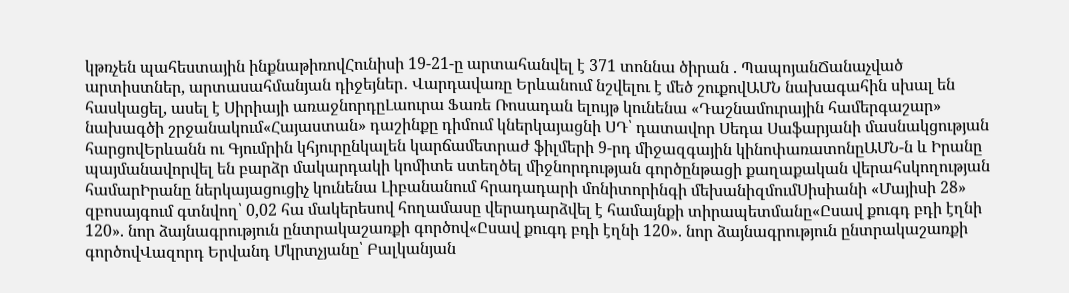կթռչեն պահեստային ինքնաթիռովՀունիսի 19-21-ը արտահանվել է 371 տոննա ծիրան . ՊապոյանՃանաչված արտիստներ, արտասահմանյան դիջեյներ․ Վարդավառը Երևանում նշվելու է մեծ շուքովԱՄՆ նախագահին սխալ են հասկացել, ասել է Սիրիայի առաջնորդըԼաուրա Ֆառե Ռոսադան ելույթ կունենա «Դաշնամուրային համերգաշար» նախագծի շրջանակում«Հայաստան» դաշինքը դիմում կներկայացնի ՍԴ՝ դատավոր Սեդա Սաֆարյանի մասնակցության հարցովԵրևանն ու Գյումրին կհյուրընկալեն կարճամետրաժ ֆիլմերի 9-րդ միջազգային կինոփառատոնըԱՄՆ-ն և Իրանը պայմանավորվել են բարձր մակարդակի կոմիտե ստեղծել միջնորդության գործընթացի քաղաքական վերահսկողության համարԻրանը ներկայացուցիչ կունենա Լիբանանում հրադադարի մոնիտորինգի մեխանիզմումՍիսիանի «Մայիսի 28» զբոսայգում գտնվող՝ 0,02 հա մակերեսով հողամասը վերադարձվել է համայնքի տիրապետմանը«Ըսավ քուգդ բդի էղնի 120». նոր ձայնագրություն ընտրակաշառքի գործով«Ըսավ քուգդ բդի էղնի 120». նոր ձայնագրություն ընտրակաշառքի գործովՎազորդ Երվանդ Մկրտչյանը՝ Բալկանյան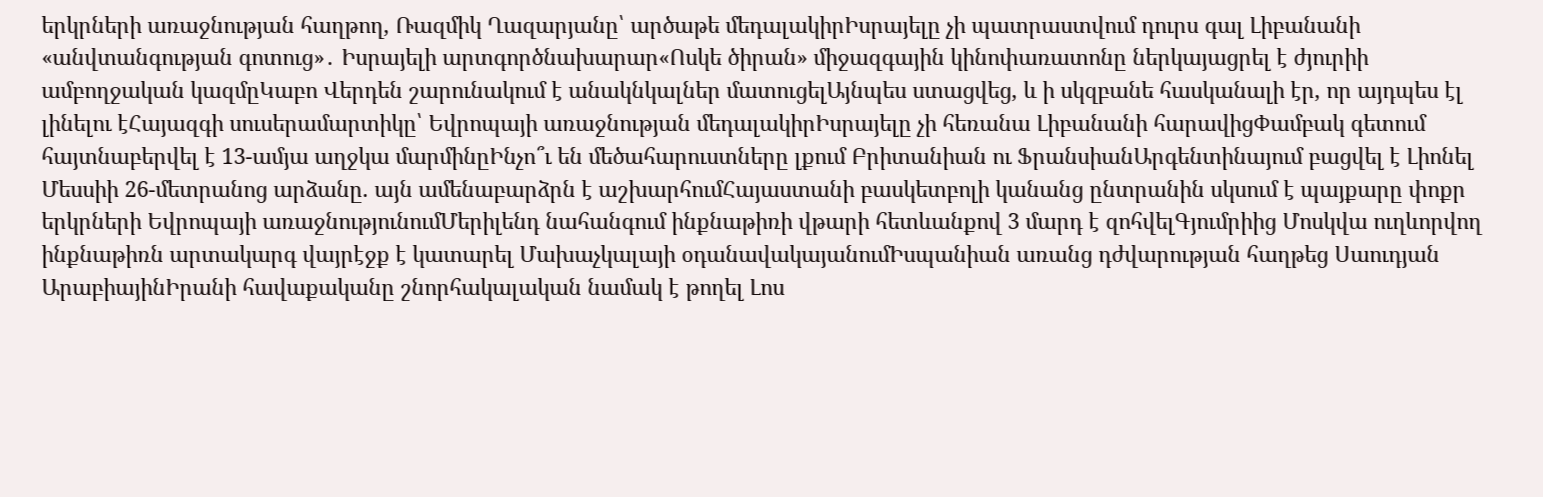երկրների առաջնության հաղթող, Ռազմիկ Ղազարյանը՝ արծաթե մեդալակիրԻսրայելը չի պատրաստվում դուրս գալ Լիբանանի «անվտանգության գոտուց»․ Իսրայելի արտգործնախարար«Ոսկե ծիրան» միջազգային կինոփառատոնը ներկայացրել է ժյուրիի ամբողջական կազմըԿաբո Վերդեն շարունակում է անակնկալներ մատուցելԱյնպես ստացվեց, և ի սկզբանե հասկանալի էր, որ այդպես էլ լինելու էՀայազգի սուսերամարտիկը՝ Եվրոպայի առաջնության մեդալակիրԻսրայելը չի հեռանա Լիբանանի հարավիցՓամբակ գետում հայտնաբերվել է 13-ամյա աղջկա մարմինըԻնչո՞ւ են մեծահարուստները լքում Բրիտանիան ու ՖրանսիանԱրգենտինայում բացվել է Լիոնել Մեսսիի 26-մետրանոց արձանը. այն ամենաբարձրն է աշխարհումՀայաստանի բասկետբոլի կանանց ընտրանին սկսում է պայքարը փոքր երկրների Եվրոպայի առաջնությունումՄերիլենդ նահանգում ինքնաթիռի վթարի հետևանքով 3 մարդ է զոհվելԳյումրիից Մոսկվա ուղևորվող ինքնաթիռն արտակարգ վայրէջք է կատարել Մախաչկալայի օդանավակայանումԻսպանիան առանց դժվարության հաղթեց Սաուդյան ԱրաբիայինԻրանի հավաքականը շնորհակալական նամակ է թողել Լոս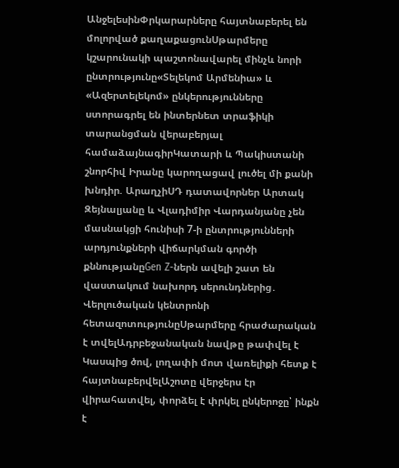ԱնջելեսինՓրկարարները հայտնաբերել են մոլորված քաղաքացունՍթարմերը կշարունակի պաշտոնավարել մինչև նորի ընտրությունը«Տելեկոմ Արմենիա» և «Ազերտելեկոմ» ընկերությունները ստորագրել են ինտերնետ տրաֆիկի տարանցման վերաբերյալ համաձայնագիրԿատարի և Պակիստանի շնորհիվ Իրանը կարողացավ լուծել մի քանի խնդիր. ԱրաղչիՍԴ դատավորներ Արտակ Զեյնալյանը և Վլադիմիր Վարդանյանը չեն մասնակցի հունիսի 7-ի ընտրությունների արդյունքների վիճարկման գործի քննությանըGen Z-ներն ավելի շատ են վաստակում նախորդ սերունդներից․ Վերլուծական կենտրոնի հետազոտությունըՍթարմերը հրաժարական է տվելԱդրբեջանական նավթը թափվել է Կասպից ծով, լողափի մոտ վառելիքի հետք է հայտնաբերվելԱշոտը վերջերս էր վիրահատվել, փորձել է փրկել ընկերոջը՝ ինքն է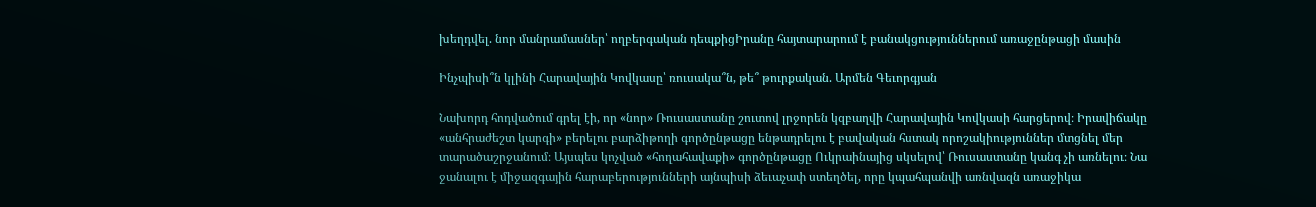խեղդվել. նոր մանրամասներ՝ ողբերգական դեպքիցԻրանը հայտարարում է բանակցություններում առաջընթացի մասին

Ինչպիսի՞ն կլինի Հարավային Կովկասը՝ ռուսակա՞ն, թե՞ թուրքական. Արմեն Գեւորգյան

Նախորդ հոդվածում գրել էի, որ «նոր» Ռուսաստանը շուտով լրջորեն կզբաղվի Հարավային Կովկասի հարցերով։ Իրավիճակը «անհրաժեշտ կարգի» բերելու բարձիթողի գործընթացը ենթադրելու է բավական հստակ որոշակիություններ մտցնել մեր տարածաշրջանում։ Այսպես կոչված «հողահավաքի» գործընթացը Ուկրաինայից սկսելով՝ Ռուսաստանը կանգ չի առնելու։ Նա ջանալու է միջազգային հարաբերությունների այնպիսի ձեւաչափ ստեղծել, որը կպահպանվի առնվազն առաջիկա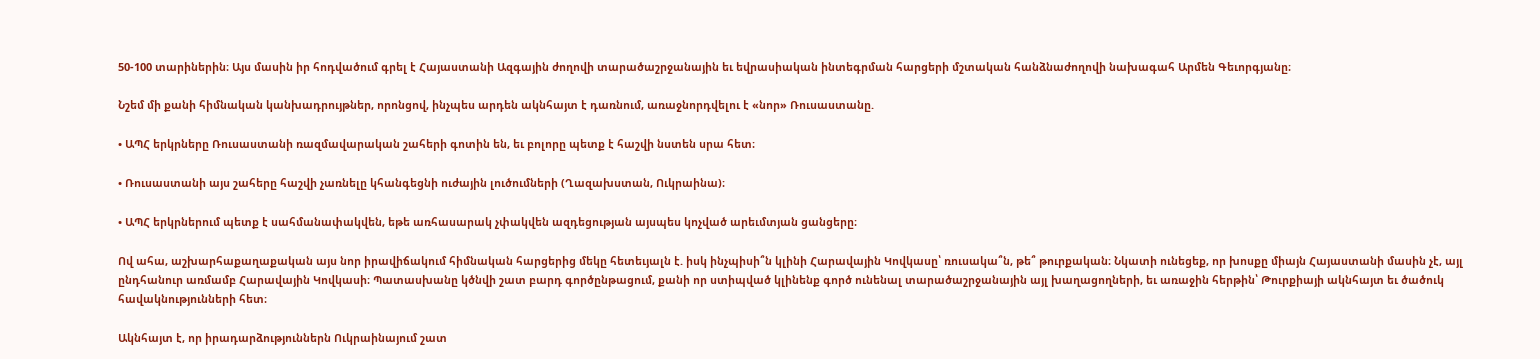50-100 տարիներին։ Այս մասին իր հոդվածում գրել է Հայաստանի Ազգային ժողովի տարածաշրջանային եւ եվրասիական ինտեգրման հարցերի մշտական հանձնաժողովի նախագահ Արմեն Գեւորգյանը։

Նշեմ մի քանի հիմնական կանխադրույթներ, որոնցով, ինչպես արդեն ակնհայտ է դառնում, առաջնորդվելու է «նոր» Ռուսաստանը.

• ԱՊՀ երկրները Ռուսաստանի ռազմավարական շահերի գոտին են, եւ բոլորը պետք է հաշվի նստեն սրա հետ։

• Ռուսաստանի այս շահերը հաշվի չառնելը կհանգեցնի ուժային լուծումների (Ղազախստան, Ուկրաինա)։

• ԱՊՀ երկրներում պետք է սահմանափակվեն, եթե առհասարակ չփակվեն ազդեցության այսպես կոչված արեւմտյան ցանցերը։

Ով ահա, աշխարհաքաղաքական այս նոր իրավիճակում հիմնական հարցերից մեկը հետեւյալն է. իսկ ինչպիսի՞ն կլինի Հարավային Կովկասը՝ ռուսակա՞ն, թե՞ թուրքական։ Նկատի ունեցեք, որ խոսքը միայն Հայաստանի մասին չէ, այլ ընդհանուր առմամբ Հարավային Կովկասի։ Պատասխանը կծնվի շատ բարդ գործընթացում, քանի որ ստիպված կլինենք գործ ունենալ տարածաշրջանային այլ խաղացողների, եւ առաջին հերթին՝ Թուրքիայի ակնհայտ եւ ծածուկ հավակնությունների հետ։

Ակնհայտ է, որ իրադարձություններն Ուկրաինայում շատ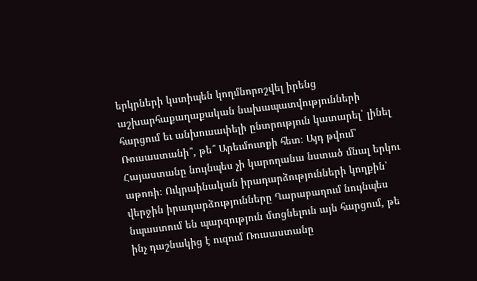երկրների կստիպեն կողմնորոշվել իրենց աշխարհաքաղաքական նախապատվությունների հարցում եւ անխուսափելի ընտրություն կատարել՝ լինել Ռուսաստանի՞, թե՞ Արեւմուտքի հետ։ Այդ թվում՝ Հայաստանը նույնպես չի կարողանա նստած մնալ երկու աթոռի։ Ուկրաինական իրադարձությունների կողքին՝ վերջին իրադարձությունները Ղարաբաղում նույնպես նպաստում են պարզություն մտցնելուն այն հարցում, թե ինչ դաշնակից է ուզում Ռուսաստանը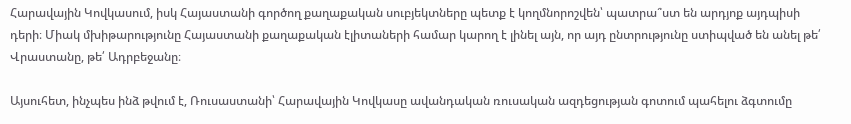Հարավային Կովկասում, իսկ Հայաստանի գործող քաղաքական սուբյեկտները պետք է կողմնորոշվեն՝ պատրա՞ստ են արդյոք այդպիսի դերի։ Միակ մխիթարությունը Հայաստանի քաղաքական էլիտաների համար կարող է լինել այն, որ այդ ընտրությունը ստիպված են անել թե՛ Վրաստանը, թե՛ Ադրբեջանը։

Այսուհետ, ինչպես ինձ թվում է, Ռուսաստանի՝ Հարավային Կովկասը ավանդական ռուսական ազդեցության գոտում պահելու ձգտումը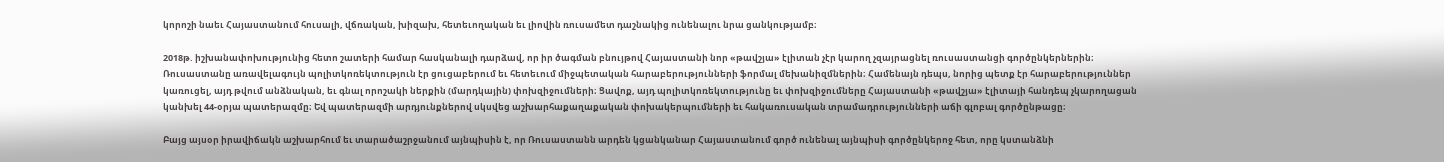կորոշի նաեւ Հայաստանում հուսալի, վճռական, խիզախ, հետեւողական եւ լիովին ռուսամետ դաշնակից ունենալու նրա ցանկությամբ։

2018թ. իշխանափոխությունից հետո շատերի համար հասկանալի դարձավ, որ իր ծագման բնույթով Հայաստանի նոր «թավշյա» էլիտան չէր կարող չզայրացնել ռուսաստանցի գործընկերներին։ Ռուսաստանը առավելագույն պոլիտկոռեկտություն էր ցուցաբերում եւ հետեւում միջպետական հարաբերությունների ֆորմալ մեխանիզմներին։ Համենայն դեպս, նորից պետք էր հարաբերություններ կառուցել, այդ թվում անձնական, եւ գնալ որոշակի ներքին (մարդկային) փոխզիջումների։ Ցավոք, այդ պոլիտկոռեկտությունը եւ փոխզիջումները Հայաստանի «թավշյա» էլիտայի հանդեպ չկարողացան կանխել 44-օրյա պատերազմը։ Եվ պատերազմի արդյունքներով սկսվեց աշխարհաքաղաքական փոխակերպումների եւ հակառուսական տրամադրությունների աճի գլոբալ գործընթացը։

Բայց այսօր իրավիճակն աշխարհում եւ տարածաշրջանում այնպիսին է, որ Ռուսաստանն արդեն կցանկանար Հայաստանում գործ ունենալ այնպիսի գործընկերոջ հետ, որը կստանձնի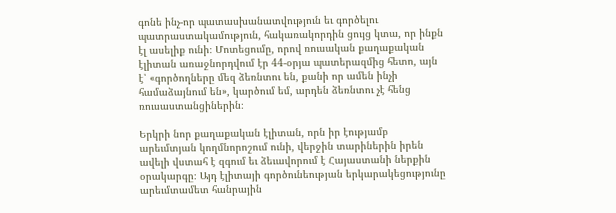գոնե ինչ-որ պատասխանատվություն եւ գործելու պատրաստակամություն, հակառակորդին ցույց կտա, որ ինքն էլ ասելիք ունի։ Մոտեցումը, որով ռուսական քաղաքական էլիտան առաջնորդվում էր 44-օրյա պատերազմից հետո, այն է՝ «գործողները մեզ ձեռնտու են, քանի որ ամեն ինչի համաձայնում են», կարծում եմ, արդեն ձեռնտու չէ հենց ռուսաստանցիներին։

Երկրի նոր քաղաքական էլիտան, որն իր էությամբ արեւմտյան կողմնորոշում ունի, վերջին տարիներին իրեն ավելի վստահ է զգում եւ ձեւավորում է Հայաստանի ներքին օրակարգը։ Այդ էլիտայի գործունեության երկարակեցությունը արեւմտամետ հանրային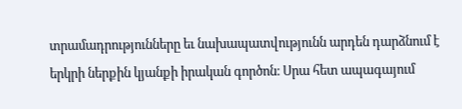տրամադրությունները եւ նախապատվությունն արդեն դարձնում է երկրի ներքին կյանքի իրական գործոն։ Սրա հետ ապագայում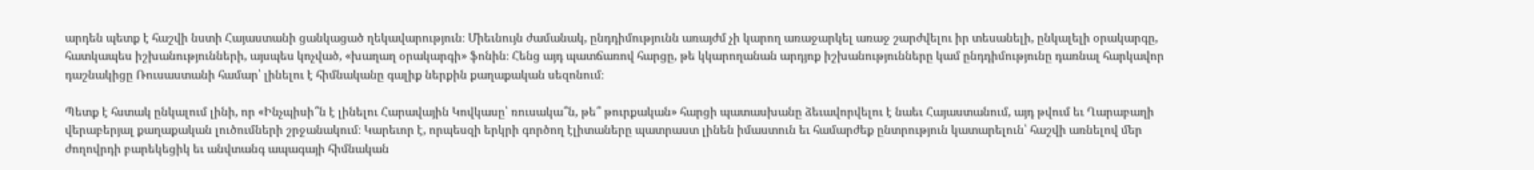արդեն պետք է հաշվի նստի Հայաստանի ցանկացած ղեկավարություն։ Միեւնույն ժամանակ, ընդդիմությունն առայժմ չի կարող առաջարկել առաջ շարժվելու իր տեսանելի, ընկալելի օրակարգը, հատկապես իշխանությունների, այսպես կոչված, «խաղաղ օրակարգի» ֆոնին։ Հենց այդ պատճառով հարցը, թե կկարողանան արդյոք իշխանությունները կամ ընդդիմությունը դառնալ հարկավոր դաշնակիցը Ռուսաստանի համար՝ լինելու է հիմնականը գալիք ներքին քաղաքական սեզոնում։

Պետք է հստակ ընկալում լինի, որ «Ինչպիսի՞ն է լինելու Հարավային Կովկասը՝ ռուսակա՞ն, թե՞ թուրքական» հարցի պատասխանը ձեւավորվելու է նաեւ Հայաստանում, այդ թվում եւ Ղարաբաղի վերաբերյալ քաղաքական լուծումների շրջանակում։ Կարեւոր է, որպեսզի երկրի գործող էլիտաները պատրաստ լինեն իմաստուն եւ համարժեք ընտրություն կատարելուն՝ հաշվի առնելով մեր ժողովրդի բարեկեցիկ եւ անվտանգ ապագայի հիմնական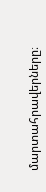մարտահրավերները։